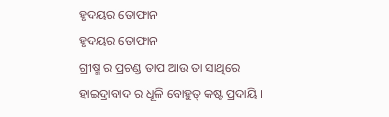ହୃଦୟର ତୋଫାନ
ହୃଦୟର ତୋଫାନ
ଗ୍ରୀଷ୍ମ ର ପ୍ରଚଣ୍ଡ ତାପ ଆଉ ତା ସାଥିରେ ହାଇଦ୍ରାବାଦ ର ଧୂଳି ବୋହୁତ୍ କଷ୍ଟ ପ୍ରଦାୟି ।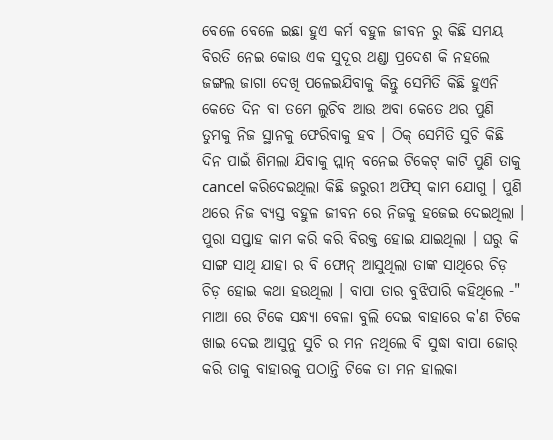ବେଳେ ବେଳେ ଇଛା ହୁଏ କର୍ମ ବହୁଳ ଜୀବନ ରୁ କିଛି ସମୟ ବିରତି ନେଇ କୋଉ ଏକ ସୁଦୂର ଥଣ୍ଡା ପ୍ରଦେଶ କି ନହଲେ ଜଙ୍ଗଲ ଜାଗା ଦେଖି ପଳେଇଯିବାକୁ କିନ୍ତୁ ସେମିତି କିଛି ହୁଏନି କେତେ ଦିନ ବା ତମେ ଲୁଚିବ ଆଉ ଅବା କେତେ ଥର ପୁଣି ତୁମକୁ ନିଜ ସ୍ଥାନକୁ ଫେରିବାକୁ ହବ । ଠିକ୍ ସେମିତି ସୁଚି କିଛି ଦିନ ପାଇଁ ଶିମଲା ଯିବାକୁ ପ୍ଲାନ୍ ବନେଇ ଟିକେଟ୍ କାଟି ପୁଣି ତାକୁ cancel କରିଦେଇଥିଲା କିଛି ଜରୁରୀ ଅଫିସ୍ କାମ ଯୋଗୁ । ପୁଣି ଥରେ ନିଜ ବ୍ୟସ୍ତ ବହୁଳ ଜୀବନ ରେ ନିଜକୁ ହଜେଇ ଦେଇଥିଲା । ପୁରା ସପ୍ତାହ କାମ କରି କରି ବିରକ୍ତ ହୋଇ ଯାଇଥିଲା । ଘରୁ କି ସାଙ୍ଗ ସାଥି ଯାହା ର ବି ଫୋନ୍ ଆସୁଥିଲା ତାଙ୍କ ସାଥିରେ ଚିଡ଼ ଚିଡ଼ ହୋଇ କଥା ହଉଥିଲା । ବାପା ତାର ବୁଝିପାରି କହିଥିଲେ -" ମାଆ ରେ ଟିକେ ସନ୍ଧ୍ୟା ବେଳା ବୁଲି ଦେଇ ବାହାରେ କ'ଣ ଟିକେ ଖାଇ ଦେଇ ଆସୁନୁ ସୁଚି ର ମନ ନଥିଲେ ବି ସୁଦ୍ଧା ବାପା ଜୋର୍ କରି ତାକୁ ବାହାରକୁ ପଠାନ୍ତି ଟିକେ ତା ମନ ହାଲକା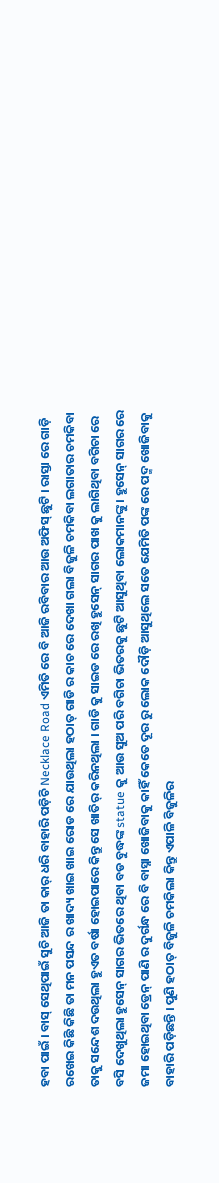ହବା ପାଇଁ । ବାସ୍ ସେଥିପାଇଁ ସୁଚି ଆଜି ତା କାର୍ ଧରି ବାହାରି ପଡ଼ିଚି Necklace Road ଏମିତି ରେ ବି ଆଜି ରବିବାର ଆଉ ଅଫିସ୍ ଛୁଟି । ରାସ୍ତା ରେ ଗାଡ଼ି ରଖେଇ କିଛି କିଛି ତା ମନ ପସନ୍ଦ ର ଖାଦ୍ୟ ଖାଇ ଖାଇ ରୋଡ ରେ ଯାଉଥିଲା ହଠାତ୍ ଗାଡି ର କାଚ ରେ ଦେଖା ଗଲା ବିଜୁଳି ଚମକିବା ଲଗାତାର ଚମକିବା ତାକୁ ସନ୍ଦେଶ ଦଉଥିଲା ହୁଏତ ବର୍ଷା ହୋଇପାରେ କିନ୍ତୁ ସେ ଖାତିର୍ କରିନଥିଲା । ଗାଡି କୁ ସାଇଡ ରେ ରଖି ହୁସେନ୍ ସାଗର ପାଖ କୁ ଲାଗିଥିବା ବଗିଚା ରେ ବସି ଦେଖୁଥିଲା ହୁସେନ୍ ସାଗର ଭିତରେ ଥିବା ବଡ ବୁଦ୍ଧଙ୍କ statue କୁ ଆଉ ସୁଅ ପରି ବଗିଚା ଭିତରକୁ ଛୁଟି ଆସୁଥିବା ଲୋକମାନଙ୍କୁ । ହୁସେନ୍ ସାଗର ରେ ଜମା ହୋଇଥିବା ଡ୍ରେନ୍ ପାଣି ର ଦୁର୍ଗନ୍ଧ ରେ ବି ବାସ୍ନା ଖୋଜିବାକୁ କାହିଁ କେତେ ଦୂର ରୁ ଲୋକ ଦୌଡ଼ି ଆସୁଥିଲେ ସତେ ଯେମିତି ପଙ୍କ ରେ ପଦ୍ମ ଖୋଜିବାକୁ ବାହାରି ପଡ଼ିଛନ୍ତି । ପୁଣି ହଠାତ୍ ବିଜୁଳି ଚମକିଲା କିନ୍ତୁ ଏପାଳି ବିଜୁଳିର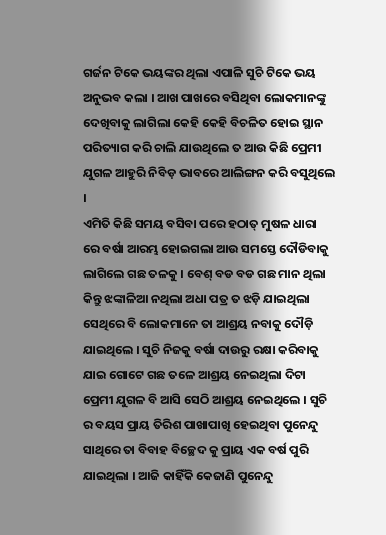ଗର୍ଜନ ଟିକେ ଭୟଙ୍କର ଥିଲା ଏପାଳି ସୁଚି ଟିକେ ଭୟ ଅନୁଭବ କଲା । ଆଖ ପାଖରେ ବସିଥିବା ଲୋକମାନଙ୍କୁ ଦେଖିବାକୁ ଲାଗିଲା କେହି କେହି ବିଚଳିତ ହୋଇ ସ୍ଥାନ ପରିତ୍ୟାଗ କରି ଚାଲି ଯାଉଥିଲେ ତ ଆଉ କିଛି ପ୍ରେମୀ ଯୁଗଳ ଆହୁରି ନିବିଡ଼ ଭାବରେ ଆଲିଙ୍ଗନ କରି ବସୁଥିଲେ ।
ଏମିତି କିଛି ସମୟ ବସିବା ପରେ ହଠାତ୍ ମୁଷଳ ଧାରା ରେ ବର୍ଷା ଆରମ୍ଭ ହୋଇଗଲା ଆଉ ସମସ୍ତେ ଦୌଡିବାକୁ ଲାଗିଲେ ଗଛ ତଳକୁ । ବେଶ୍ ବଡ ବଡ ଗଛ ମାନ ଥିଲା କିନ୍ତୁ ଝଙ୍କାଳିଆ ନଥିଲା ଅଧା ପତ୍ର ତ ଝଡ଼ି ଯାଇଥିଲା ସେଥିରେ ବି ଲୋକମାନେ ତା ଆଶ୍ରୟ ନବାକୁ ଦୌଡ଼ି ଯାଇଥିଲେ । ସୁଚି ନିଜକୁ ବର୍ଷା ଦାଉରୁ ରକ୍ଷା କରିବାକୁ ଯାଇ ଗୋଟେ ଗଛ ତଳେ ଆଶ୍ରୟ ନେଇଥିଲା ଦିଟା ପ୍ରେମୀ ଯୁଗଳ ବି ଆସି ସେଠି ଆଶ୍ରୟ ନେଇଥିଲେ । ସୁଚି ର ବୟସ ପ୍ରାୟ ତିରିଶ ପାଖାପାଖି ହେଇଥିବା ପୁନେନ୍ଦୁ ସାଥିରେ ତା ବିବାହ ବିଚ୍ଛେଦ କୁ ପ୍ରାୟ ଏକ ବର୍ଷ ପୁରି ଯାଇଥିଲା । ଆଜି କାହିଁକି କେଜାଣି ପୁନେନ୍ଦୁ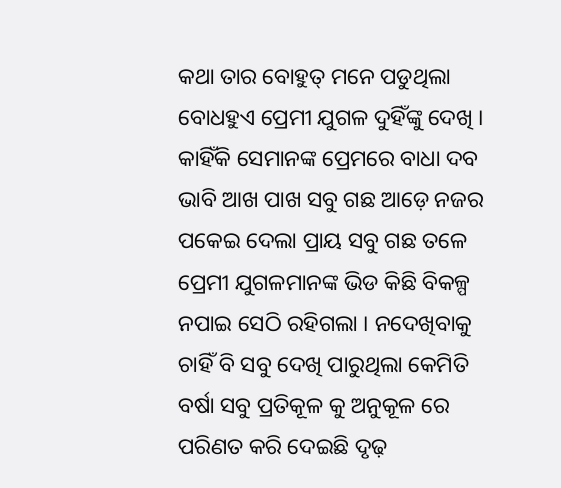କଥା ତାର ବୋହୁତ୍ ମନେ ପଡୁଥିଲା ବୋଧହୁଏ ପ୍ରେମୀ ଯୁଗଳ ଦୁହିଁଙ୍କୁ ଦେଖି । କାହିଁକି ସେମାନଙ୍କ ପ୍ରେମରେ ବାଧା ଦବ ଭାବି ଆଖ ପାଖ ସବୁ ଗଛ ଆଡ଼େ ନଜର ପକେଇ ଦେଲା ପ୍ରାୟ ସବୁ ଗଛ ତଳେ ପ୍ରେମୀ ଯୁଗଳମାନଙ୍କ ଭିଡ କିଛି ବିକଳ୍ପ ନପାଇ ସେଠି ରହିଗଲା । ନଦେଖିବାକୁ ଚାହିଁ ବି ସବୁ ଦେଖି ପାରୁଥିଲା କେମିତି ବର୍ଷା ସବୁ ପ୍ରତିକୂଳ କୁ ଅନୁକୂଳ ରେ ପରିଣତ କରି ଦେଇଛି ଦୃଢ଼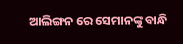ଆଲିଙ୍ଗନ ରେ ସେମାନଙ୍କୁ ବାନ୍ଧି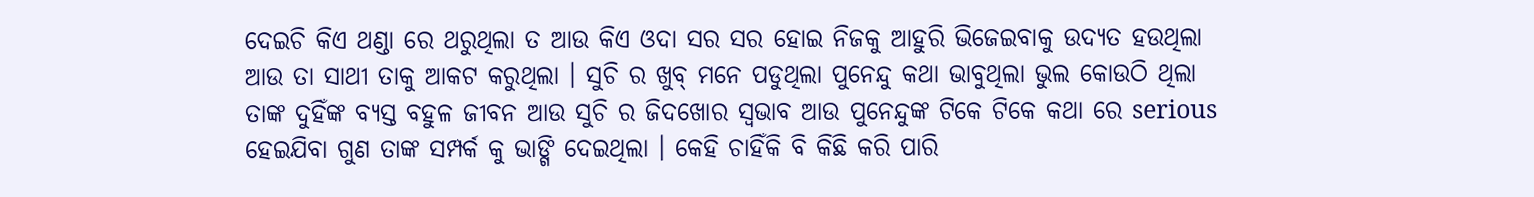ଦେଇଚି କିଏ ଥଣ୍ଡା ରେ ଥରୁଥିଲା ତ ଆଉ କିଏ ଓଦା ସର ସର ହୋଇ ନିଜକୁ ଆହୁରି ଭିଜେଇବାକୁ ଉଦ୍ୟତ ହଉଥିଲା ଆଉ ତା ସାଥୀ ତାକୁ ଆକଟ କରୁଥିଲା । ସୁଚି ର ଖୁବ୍ ମନେ ପଡୁଥିଲା ପୁନେନ୍ଦୁ କଥା ଭାବୁଥିଲା ଭୁଲ କୋଉଠି ଥିଲା ତାଙ୍କ ଦୁହିଁଙ୍କ ବ୍ୟସ୍ତ ବହୁଳ ଜୀବନ ଆଉ ସୁଚି ର ଜିଦଖୋର ସ୍ଵଭାବ ଆଉ ପୁନେନ୍ଦୁଙ୍କ ଟିକେ ଟିକେ କଥା ରେ serious ହେଇଯିବା ଗୁଣ ତାଙ୍କ ସମ୍ପର୍କ କୁ ଭାଙ୍ଗି ଦେଇଥିଲା । କେହି ଚାହିଁକି ବି କିଛି କରି ପାରି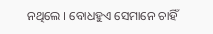ନଥିଲେ । ବୋଧହୁଏ ସେମାନେ ଚାହିଁ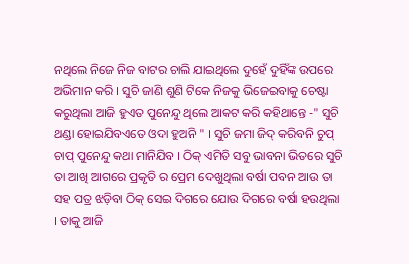ନଥିଲେ ନିଜେ ନିଜ ବାଟର ଚାଲି ଯାଇଥିଲେ ଦୁହେଁ ଦୁହିଁଙ୍କ ଉପରେ ଅଭିମାନ କରି । ସୁଚି ଜାଣି ଶୁଣି ଟିକେ ନିଜକୁ ଭିଜେଇବାକୁ ଚେଷ୍ଟା କରୁଥିଲା ଆଜି ହୁଏତ ପୁନେନ୍ଦୁ ଥିଲେ ଆକଟ କରି କହିଥାନ୍ତେ -" ସୁଚି ଥଣ୍ଡା ହୋଇଯିବଏତେ ଓଦା ହୁଅନି " । ସୁଚି ଜମା ଜିଦ୍ କରିବନି ଚୁପ୍ ଚାପ୍ ପୁନେନ୍ଦୁ କଥା ମାନିଯିବ । ଠିକ୍ ଏମିତି ସବୁ ଭାବନା ଭିତରେ ସୁଚି ତା ଆଖି ଆଗରେ ପ୍ରକୃତି ର ପ୍ରେମ ଦେଖୁଥିଲା ବର୍ଷା ପବନ ଆଉ ତା ସହ ପତ୍ର ଝଡ଼ିବା ଠିକ୍ ସେଇ ଦିଗରେ ଯୋଉ ଦିଗରେ ବର୍ଷା ହଉଥିଲା । ତାକୁ ଆଜି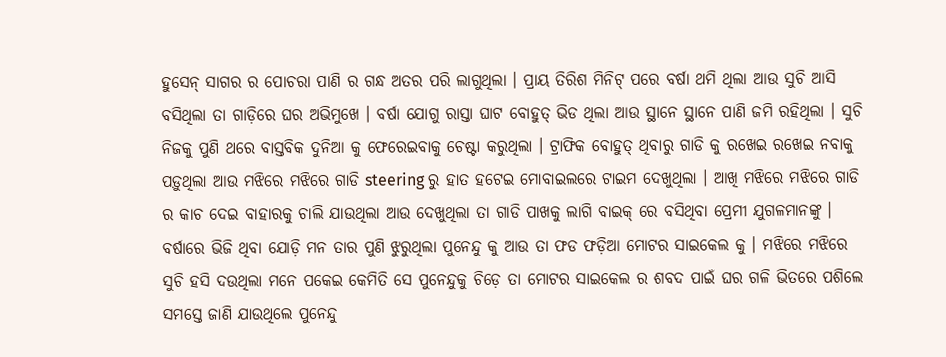ହୁସେନ୍ ସାଗର ର ପୋଚରା ପାଣି ର ଗନ୍ଧ ଅତର ପରି ଲାଗୁଥିଲା । ପ୍ରାୟ ତିରିଶ ମିନିଟ୍ ପରେ ବର୍ଷା ଥମି ଥିଲା ଆଉ ସୁଚି ଆସି ବସିଥିଲା ତା ଗାଡ଼ିରେ ଘର ଅଭିମୁଖେ । ବର୍ଷା ଯୋଗୁ ରାସ୍ତା ଘାଟ ବୋହୁତ୍ ଭିଡ ଥିଲା ଆଉ ସ୍ଥାନେ ସ୍ଥାନେ ପାଣି ଜମି ରହିଥିଲା । ସୁଚି ନିଜକୁ ପୁଣି ଥରେ ବାସ୍ତବିକ ଦୁନିଆ କୁ ଫେରେଇବାକୁ ଚେଷ୍ଟା କରୁଥିଲା । ଟ୍ରାଫିକ ବୋହୁତ୍ ଥିବାରୁ ଗାଡି କୁ ରଖେଇ ରଖେଇ ନବାକୁ ପଡ଼ୁଥିଲା ଆଉ ମଝିରେ ମଝିରେ ଗାଡି steering ରୁ ହାତ ହଟେଇ ମୋବାଇଲରେ ଟାଇମ ଦେଖୁଥିଲା । ଆଖି ମଝିରେ ମଝିରେ ଗାଡି ର କାଚ ଦେଇ ବାହାରକୁ ଚାଲି ଯାଉଥିଲା ଆଉ ଦେଖୁଥିଲା ତା ଗାଡି ପାଖକୁ ଲାଗି ବାଇକ୍ ରେ ବସିଥିବା ପ୍ରେମୀ ଯୁଗଳମାନଙ୍କୁ ।
ବର୍ଷାରେ ଭିଜି ଥିବା ଯୋଡ଼ି ମନ ତାର ପୁଣି ଝୁରୁଥିଲା ପୁନେନ୍ଦୁ କୁ ଆଉ ତା ଫଡ ଫଡ଼ିଆ ମୋଟର ସାଇକେଲ କୁ । ମଝିରେ ମଝିରେ ସୁଚି ହସି ଦଉଥିଲା ମନେ ପକେଇ କେମିତି ସେ ପୁନେନ୍ଦୁକୁ ଚିଡ଼େ ତା ମୋଟର ସାଇକେଲ ର ଶବଦ ପାଇଁ ଘର ଗଳି ଭିତରେ ପଶିଲେ ସମସ୍ତେ ଜାଣି ଯାଉଥିଲେ ପୁନେନ୍ଦୁ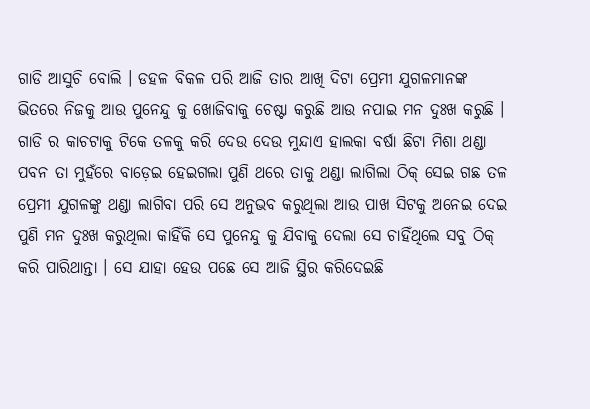ଗାଡି ଆସୁଚି ବୋଲି । ଡହଳ ବିକଳ ପରି ଆଜି ତାର ଆଖି ଦିଟା ପ୍ରେମୀ ଯୁଗଳମାନଙ୍କ ଭିତରେ ନିଜକୁ ଆଉ ପୁନେନ୍ଦୁ କୁ ଖୋଜିବାକୁ ଚେଷ୍ଟା କରୁଛି ଆଉ ନପାଇ ମନ ଦୁଃଖ କରୁଛି । ଗାଡି ର କାଚଟାକୁ ଟିକେ ତଳକୁ କରି ଦେଉ ଦେଉ ମୁନ୍ଦାଏ ହାଲକା ବର୍ଷା ଛିଟା ମିଶା ଥଣ୍ଡା ପବନ ତା ମୁହଁରେ ବାଡ଼େଇ ହେଇଗଲା ପୁଣି ଥରେ ତାକୁ ଥଣ୍ଡା ଲାଗିଲା ଠିକ୍ ସେଇ ଗଛ ତଳ ପ୍ରେମୀ ଯୁଗଳଙ୍କୁ ଥଣ୍ଡା ଲାଗିବା ପରି ସେ ଅନୁଭବ କରୁଥିଲା ଆଉ ପାଖ ସିଟକୁ ଅନେଇ ଦେଇ ପୁଣି ମନ ଦୁଃଖ କରୁଥିଲା କାହିଁକି ସେ ପୁନେନ୍ଦୁ କୁ ଯିବାକୁ ଦେଲା ସେ ଚାହିଁଥିଲେ ସବୁ ଠିକ୍ କରି ପାରିଥାନ୍ତା । ସେ ଯାହା ହେଉ ପଛେ ସେ ଆଜି ସ୍ଥିର କରିଦେଇଛି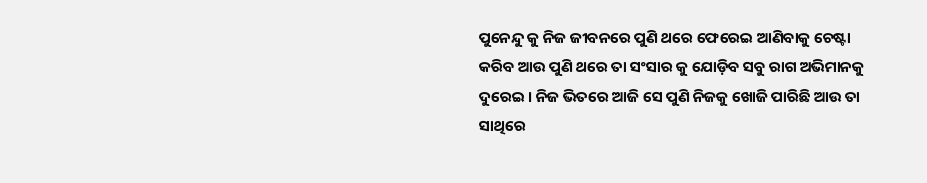ପୁନେନ୍ଦୁ କୁ ନିଜ ଜୀବନରେ ପୁଣି ଥରେ ଫେରେଇ ଆଣିବାକୁ ଚେଷ୍ଟା କରିବ ଆଉ ପୁଣି ଥରେ ତା ସଂସାର କୁ ଯୋଡ଼ିବ ସବୁ ରାଗ ଅଭିମାନକୁ ଦୁରେଇ । ନିଜ ଭିତରେ ଆଜି ସେ ପୁଣି ନିଜକୁ ଖୋଜି ପାରିଛି ଆଉ ତା ସାଥିରେ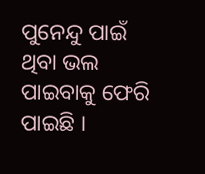ପୁନେନ୍ଦୁ ପାଇଁ ଥିବା ଭଲ ପାଇବାକୁ ଫେରି ପାଇଛି ।